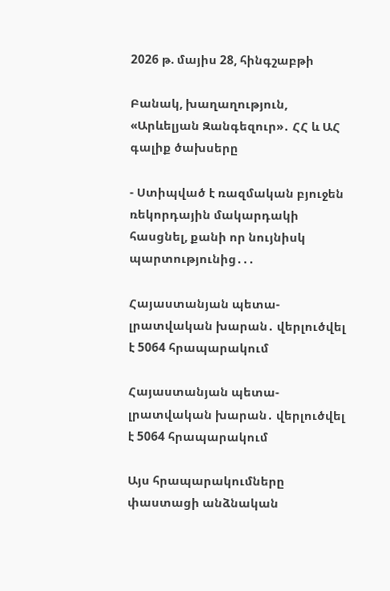2026 թ. մայիս 28, հինգշաբթի

Բանակ, խաղաղություն, «Արևելյան Զանգեզուր»․ ՀՀ և ԱՀ գալիք ծախսերը

- Ստիպված է ռազմական բյուջեն ռեկորդային մակարդակի հասցնել, քանի որ նույնիսկ պարտությունից․․․

Հայաստանյան պետա-լրատվական խարան․ վերլուծվել է 5064 հրապարակում

Հայաստանյան պետա-լրատվական խարան․ վերլուծվել է 5064 հրապարակում

Այս հրապարակումները փաստացի անձնական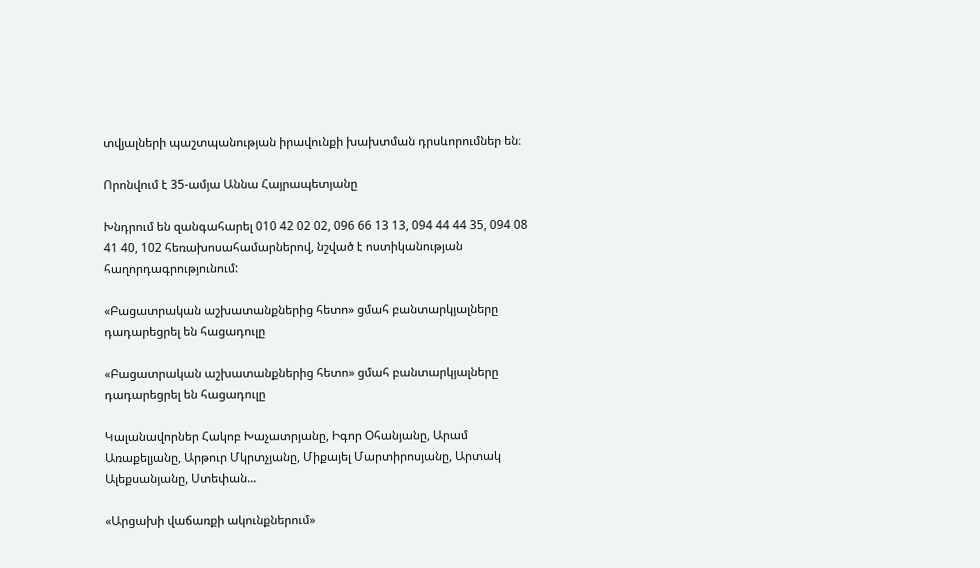տվյալների պաշտպանության իրավունքի խախտման դրսևորումներ են։

Որոնվում է 35-ամյա Աննա Հայրապետյանը

Խնդրում են զանգահարել 010 42 02 02, 096 66 13 13, 094 44 44 35, 094 08 41 40, 102 հեռախոսահամարներով, նշված է ոստիկանության հաղորդագրությունում:

«Բացատրական աշխատանքներից հետո» ցմահ բանտարկյալները դադարեցրել են հացադուլը

«Բացատրական աշխատանքներից հետո» ցմահ բանտարկյալները դադարեցրել են հացադուլը

Կալանավորներ Հակոբ Խաչատրյանը, Իգոր Օհանյանը, Արամ Առաքելյանը, Արթուր Մկրտչյանը, Միքայել Մարտիրոսյանը, Արտակ Ալեքսանյանը, Ստեփան...

«Արցախի վաճառքի ակունքներում»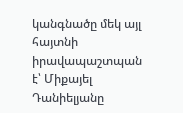կանգնածը մեկ այլ հայտնի իրավապաշտպան է՝ Միքայել Դանիելյանը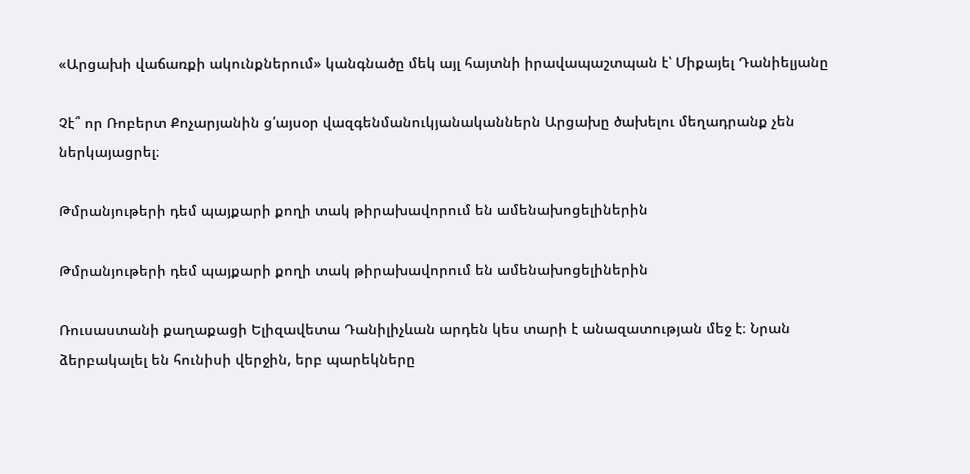«Արցախի վաճառքի ակունքներում» կանգնածը մեկ այլ հայտնի իրավապաշտպան է՝ Միքայել Դանիելյանը

Չէ՞ որ Ռոբերտ Քոչարյանին ց՛այսօր վազգենմանուկյանականներն Արցախը ծախելու մեղադրանք չեն ներկայացրել։

Թմրանյութերի դեմ պայքարի քողի տակ թիրախավորում են ամենախոցելիներին

Թմրանյութերի դեմ պայքարի քողի տակ թիրախավորում են ամենախոցելիներին

Ռուսաստանի քաղաքացի Ելիզավետա Դանիլիչևան արդեն կես տարի է անազատության մեջ է։ Նրան ձերբակալել են հունիսի վերջին, երբ պարեկները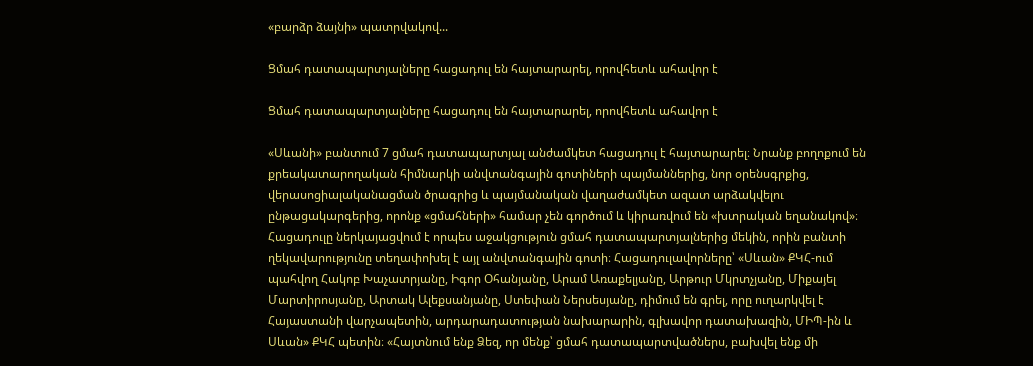«բարձր ձայնի» պատրվակով...

Ցմահ դատապարտյալները հացադուլ են հայտարարել, որովհետև ահավոր է

Ցմահ դատապարտյալները հացադուլ են հայտարարել, որովհետև ահավոր է

«Սևանի» բանտում 7 ցմահ դատապարտյալ անժամկետ հացադուլ է հայտարարել։ Նրանք բողոքում են քրեակատարողական հիմնարկի անվտանգային գոտիների պայմաններից, նոր օրենսգրքից, վերասոցիալականացման ծրագրից և պայմանական վաղաժամկետ ազատ արձակվելու ընթացակարգերից, որոնք «ցմահների» համար չեն գործում և կիրառվում են «խտրական եղանակով»։ Հացադուլը ներկայացվում է որպես աջակցություն ցմահ դատապարտյալներից մեկին, որին բանտի ղեկավարությունը տեղափոխել է այլ անվտանգային գոտի։ Հացադուլավորները՝ «Սևան» ՔԿՀ-ում պահվող Հակոբ Խաչատրյանը, Իգոր Օհանյանը, Արամ Առաքելյանը, Արթուր Մկրտչյանը, Միքայել Մարտիրոսյանը, Արտակ Ալեքսանյանը, Ստեփան Ներսեսյանը, դիմում են գրել, որը ուղարկվել է Հայաստանի վարչապետին, արդարադատության նախարարին, գլխավոր դատախազին, ՄԻՊ-ին և Սևան» ՔԿՀ պետին։ «Հայտնում ենք Ձեզ, որ մենք՝ ցմահ դատապարտվածներս, բախվել ենք մի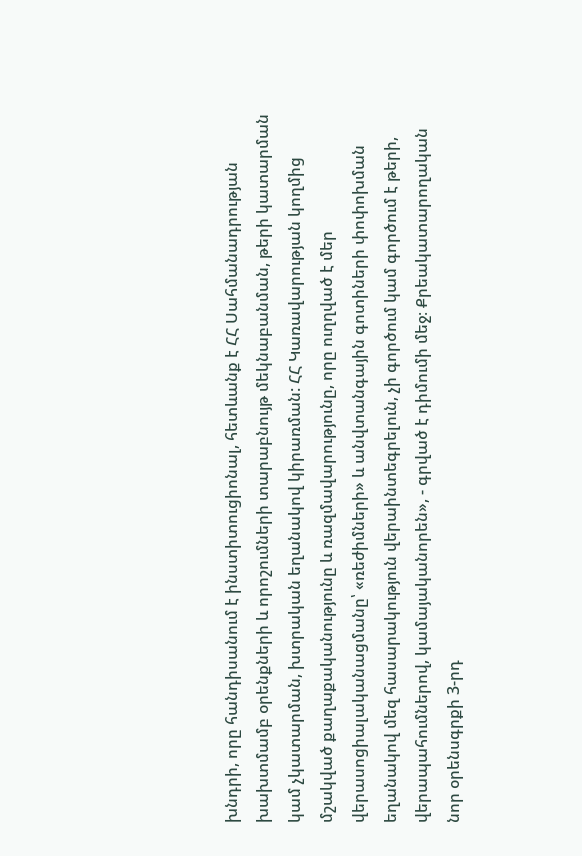խնդրի, որը հանդիսանում է ինստիտուցիոնալ, հետևանք է ՀՀ Սահմանադրության խախտմամբ օրենքների և որոշումների տարաբնույթ մեկնաբանման, թերի կատարման կամ չկատարման, խտրական եղանակով կիրառման: ՀՀ Կառավարության կողմից մշակված քաղաքականությունը և ռազմավարությունը, որը ուղղված է մեր վերասոցիալականացմանը՝ «ռեժիմների» և անվտանգային գոտիների փոփոխման եղանակով մեզ հասարակություն վերաինտեգրելուն, չի գործում կամ գործում է թերի, վերապահումներով, կամայականորեն», - գրված է դիմումի մեջ։ Քրեակատարողական նոր օրենսգրքի 3-րդ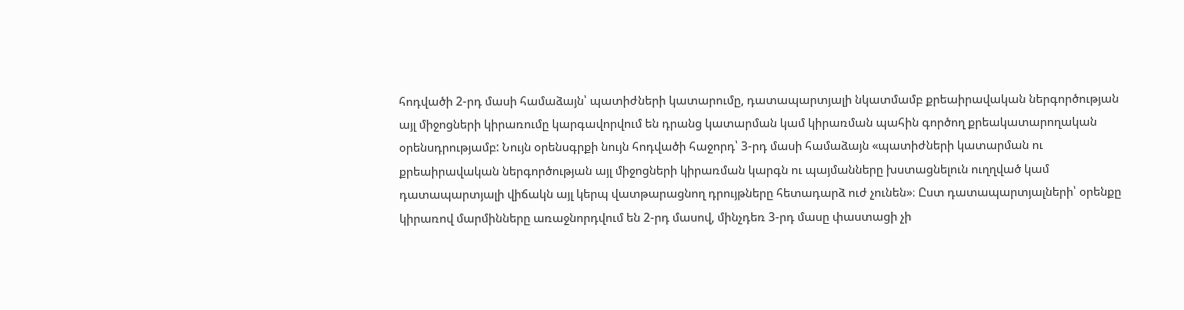հոդվածի 2-րդ մասի համաձայն՝ պատիժների կատարումը, դատապարտյալի նկատմամբ քրեաիրավական ներգործության այլ միջոցների կիրառումը կարգավորվում են դրանց կատարման կամ կիրառման պահին գործող քրեակատարողական օրենսդրությամբ: Նույն օրենսգրքի նույն հոդվածի հաջորդ՝ 3-րդ մասի համաձայն «պատիժների կատարման ու քրեաիրավական ներգործության այլ միջոցների կիրառման կարգն ու պայմանները խստացնելուն ուղղված կամ դատապարտյալի վիճակն այլ կերպ վատթարացնող դրույթները հետադարձ ուժ չունեն»։ Ըստ դատապարտյալների՝ օրենքը կիրառով մարմինները առաջնորդվում են 2-րդ մասով, մինչդեռ 3-րդ մասը փաստացի չի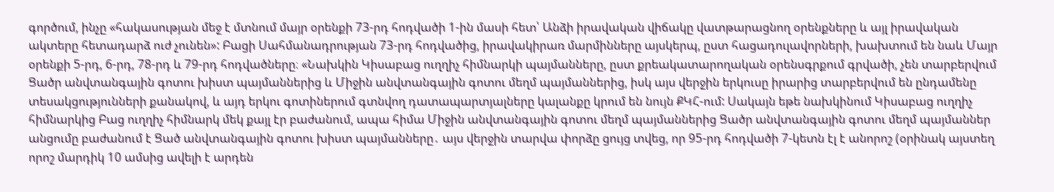գործում, ինչը «հակասության մեջ է մտնում մայր օրենքի 73-րդ հոդվածի 1-ին մասի հետ՝ Անձի իրավական վիճակը վատթարացնող օրենքները և այլ իրավական ակտերը հետադարձ ուժ չունեն»: Բացի Սահմանադրության 73-րդ հոդվածից, իրավակիրառ մարմինները այսկերպ, ըստ հացադուլավորների, խախտում են նաև Մայր օրենքի 5-րդ, 6-րդ, 78-րդ և 79-րդ հոդվածները։ «Նախկին Կիսաբաց ուղղիչ հիմնարկի պայմանները, ըստ քրեակատարողական օրենսգրքում գրվածի, չեն տարբերվում Ցածր անվտանգային գոտու խիստ պայմաններից և Միջին անվտանգային գոտու մեղմ պայմաններից, իսկ այս վերջին երկուսը իրարից տարբերվում են ընդամենը տեսակցությունների քանակով, և այդ երկու գոտիներում գտնվող դատապարտյալները կալանքը կրում են նույն ՔԿՀ-ում: Սակայն եթե նախկինում Կիսաբաց ուղղիչ հիմնարկից Բաց ուղղիչ հիմնարկ մեկ քայլ էր բաժանում, ապա հիմա Միջին անվտանգային գոտու մեղմ պայմաններից Ցածր անվտանգային գոտու մեղմ պայմաններ անցումը բաժանում է Ցած անվտանգային գոտու խիստ պայմանները․ այս վերջին տարվա փորձը ցույց տվեց, որ 95-րդ հոդվածի 7-կետն էլ է անորոշ (օրինակ այստեղ որոշ մարդիկ 10 ամսից ավելի է արդեն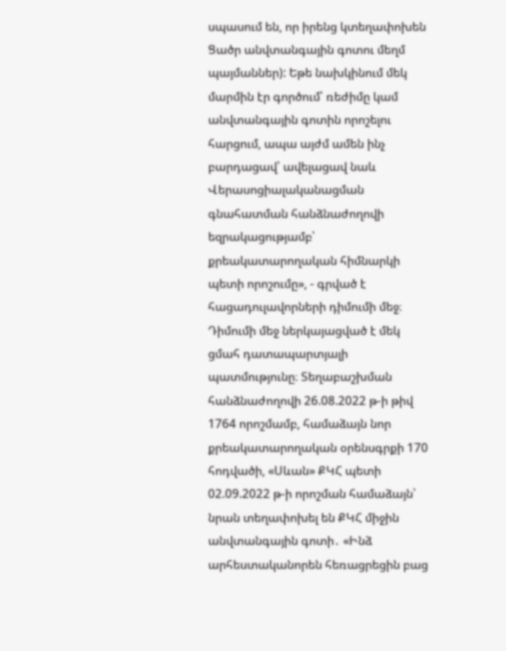սպասում են, որ իրենց կտեղափոխեն Ցածր անվտանգային գոտու մեղմ պայմաններ): Եթե նախկինում մեկ մարմին էր գործում՝ ռեժիմը կամ անվտանգային գոտին որոշելու հարցում, ապա այժմ ամեն ինչ բարդացավ՝ ավելացավ նաև Վերասոցիալականացման գնահատման հանձնաժողովի եզրակացությամբ՝ քրեակատարողական հիմնարկի պետի որոշումը», - գրված է հացադուլավորների դիմումի մեջ։ Դիմումի մեջ ներկայացված է մեկ ցմահ դատապարտյալի պատմությունը։ Տեղաբաշխման հանձնաժողովի 26.08.2022 թ-ի թիվ 1764 որոշմամբ, համաձայն նոր քրեակատարողական օրենսգրքի 170 հոդվածի, «Սևան» ՔԿՀ պետի 02.09.2022 թ-ի որոշման համաձայն՝ նրան տեղափոխել են ՔԿՀ միջին անվտանգային գոտի․ «Ինձ արհեստականորեն հեռացրեցին բաց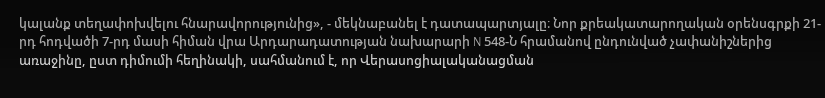կալանք տեղափոխվելու հնարավորությունից», - մեկնաբանել է դատապարտյալը։ Նոր քրեակատարողական օրենսգրքի 21-րդ հոդվածի 7-րդ մասի հիման վրա Արդարադատության նախարարի N 548-Ն հրամանով ընդունված չափանիշներից առաջինը, ըստ դիմումի հեղինակի, սահմանում է, որ Վերասոցիալականացման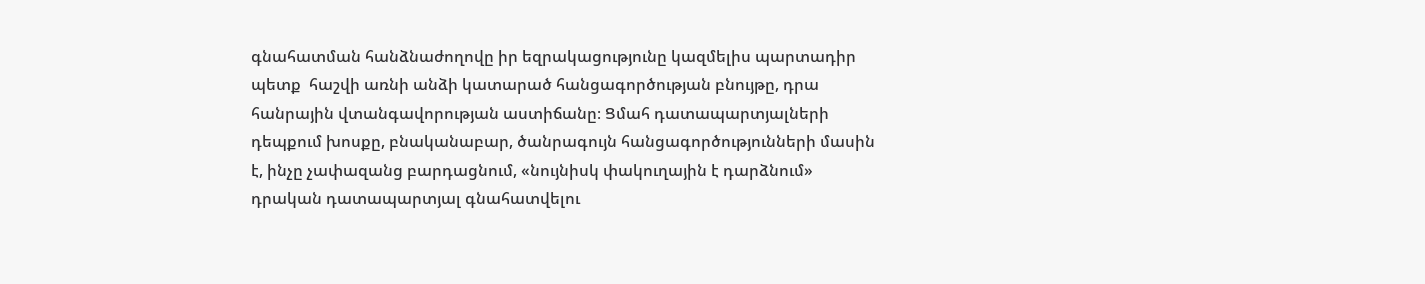գնահատման հանձնաժողովը իր եզրակացությունը կազմելիս պարտադիր պետք  հաշվի առնի անձի կատարած հանցագործության բնույթը, դրա հանրային վտանգավորության աստիճանը։ Ցմահ դատապարտյալների դեպքում խոսքը, բնականաբար, ծանրագույն հանցագործությունների մասին է, ինչը չափազանց բարդացնում, «նույնիսկ փակուղային է դարձնում» դրական դատապարտյալ գնահատվելու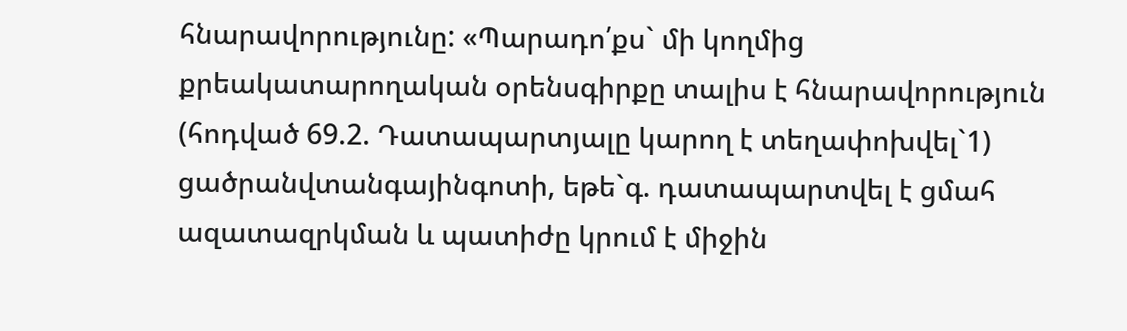հնարավորությունը: «Պարադո՛քս` մի կողմից քրեակատարողական օրենսգիրքը տալիս է հնարավորություն (հոդված 69.2. Դատապարտյալը կարող է տեղափոխվել`1) ցածրանվտանգայինգոտի, եթե`գ. դատապարտվել է ցմահ ազատազրկման և պատիժը կրում է միջին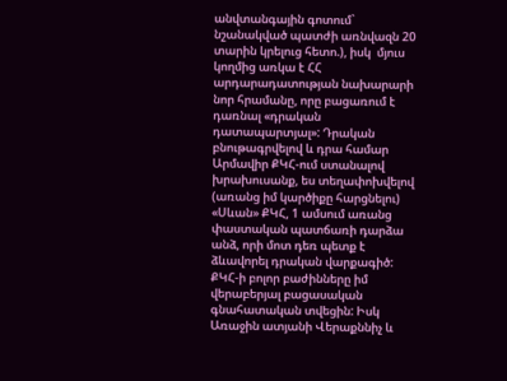անվտանգային գոտում` նշանակված պատժի առնվազն 20 տարին կրելուց հետո.), իսկ  մյուս կողմից առկա է ՀՀ արդարադատության նախարարի նոր հրամանը, որը բացառում է դառնալ «դրական դատապարտյալ»: Դրական բնութագրվելով և դրա համար Արմավիր ՔԿՀ-ում ստանալով խրախուսանք, ես տեղափոխվելով (առանց իմ կարծիքը հարցնելու) «Սևան» ՔԿՀ, 1 ամսում առանց փաստական պատճառի դարձա անձ, որի մոտ դեռ պետք է ձևավորել դրական վարքագիծ: ՔԿՀ-ի բոլոր բաժինները իմ վերաբերյալ բացասական գնահատական տվեցին: Իսկ Առաջին ատյանի Վերաքննիչ և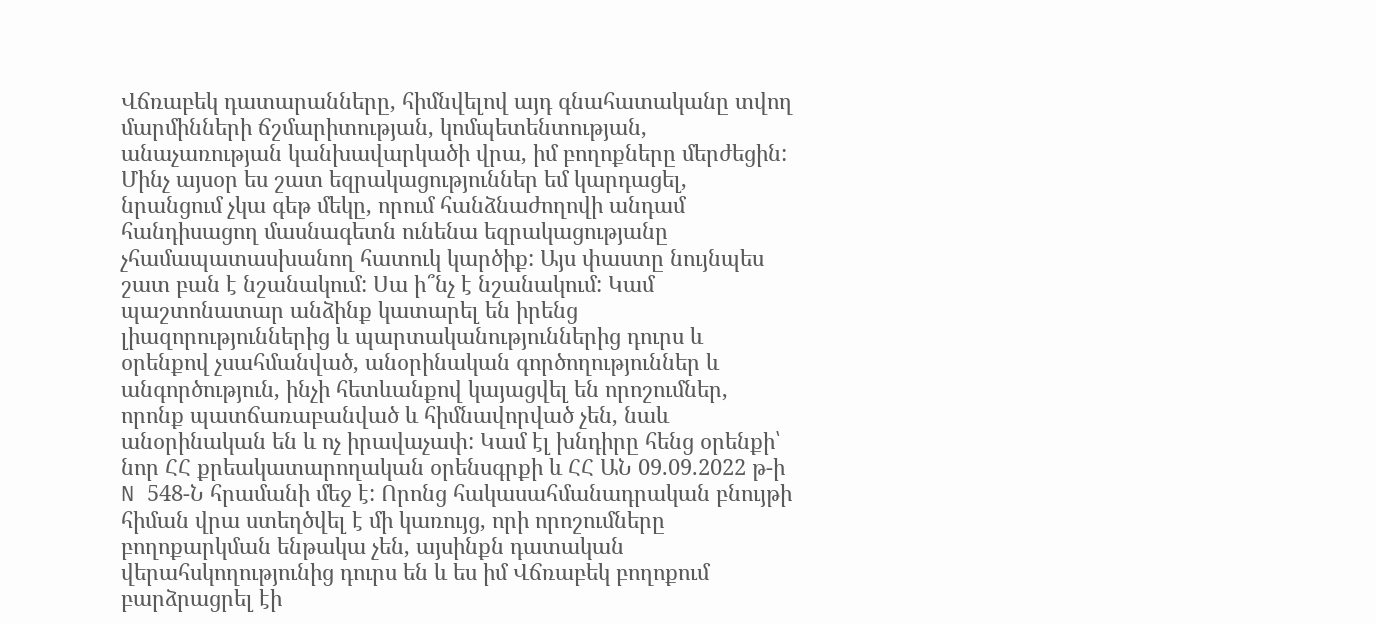Վճռաբեկ դատարանները, հիմնվելով այդ գնահատականը տվող մարմինների ճշմարիտության, կոմպետենտության, անաչառության կանխավարկածի վրա, իմ բողոքները մերժեցին: Մինչ այսօր ես շատ եզրակացություններ եմ կարդացել, նրանցում չկա գեթ մեկը, որում հանձնաժողովի անդամ հանդիսացող մասնագետն ունենա եզրակացությանը չհամապատասխանող հատուկ կարծիք: Այս փաստը նույնպես շատ բան է նշանակում: Սա ի՞նչ է նշանակում: Կամ պաշտոնատար անձինք կատարել են իրենց լիազորություններից և պարտականություններից դուրս և օրենքով չսահմանված, անօրինական գործողություններ և անգործություն, ինչի հետևանքով կայացվել են որոշումներ, որոնք պատճառաբանված և հիմնավորված չեն, նաև անօրինական են և ոչ իրավաչափ: Կամ էլ խնդիրը հենց օրենքի՝ նոր ՀՀ քրեակատարողական օրենսգրքի և ՀՀ ԱՆ 09.09.2022 թ-ի N 548-Ն հրամանի մեջ է: Որոնց հակասահմանադրական բնույթի հիման վրա ստեղծվել է մի կառույց, որի որոշումները բողոքարկման ենթակա չեն, այսինքն դատական վերահսկողությունից դուրս են և ես իմ Վճռաբեկ բողոքում բարձրացրել էի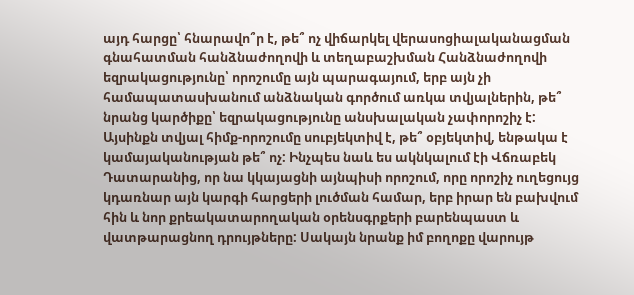այդ հարցը՝ հնարավո՞ր է, թե՞ ոչ վիճարկել վերասոցիալականացման գնահատման հանձնաժողովի և տեղաբաշխման Հանձնաժողովի եզրակացությունը՝ որոշումը այն պարագայում, երբ այն չի համապատասխանում անձնական գործում առկա տվյալներին, թե՞ նրանց կարծիքը՝ եզրակացությունը անսխալական չափորոշիչ է: Այսինքն տվյալ հիմք-որոշումը սուբյեկտիվ է, թե՞ օբյեկտիվ, ենթակա է կամայականության թե՞ ոչ: Ինչպես նաև ես ակնկալում էի Վճռաբեկ Դատարանից, որ նա կկայացնի այնպիսի որոշում, որը որոշիչ ուղեցույց կդառնար այն կարգի հարցերի լուծման համար, երբ իրար են բախվում հին և նոր քրեակատարողական օրենսգրքերի բարենպաստ և վատթարացնող դրույթները: Սակայն նրանք իմ բողոքը վարույթ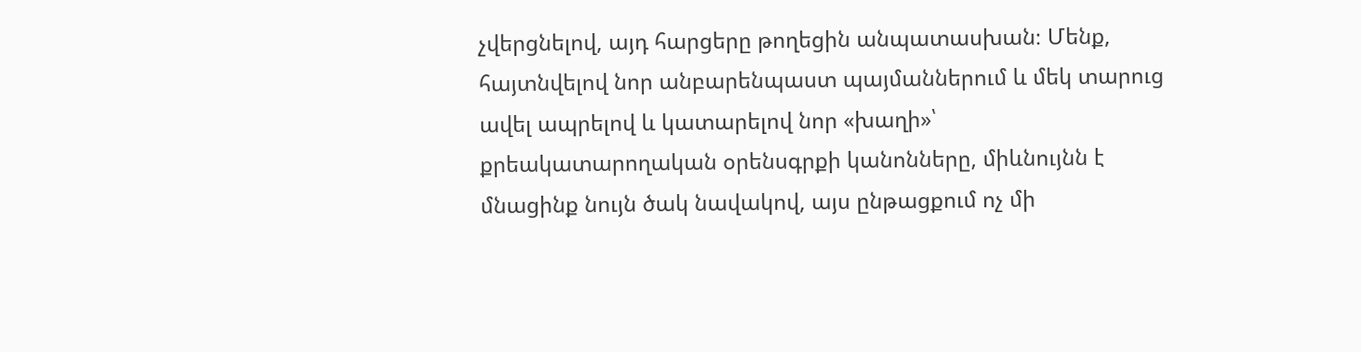չվերցնելով, այդ հարցերը թողեցին անպատասխան։ Մենք, հայտնվելով նոր անբարենպաստ պայմաններում և մեկ տարուց ավել ապրելով և կատարելով նոր «խաղի»՝ քրեակատարողական օրենսգրքի կանոնները, միևնույնն է մնացինք նույն ծակ նավակով, այս ընթացքում ոչ մի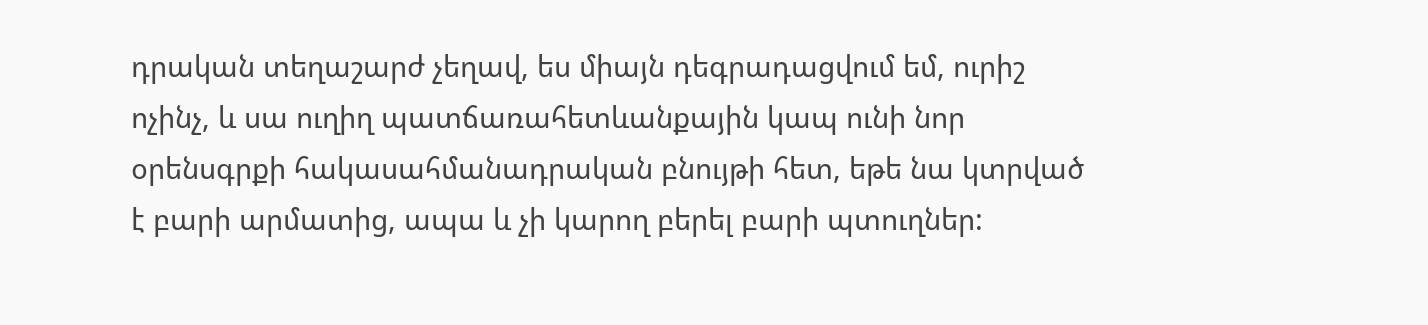դրական տեղաշարժ չեղավ, ես միայն դեգրադացվում եմ, ուրիշ ոչինչ, և սա ուղիղ պատճառահետևանքային կապ ունի նոր օրենսգրքի հակասահմանադրական բնույթի հետ, եթե նա կտրված է բարի արմատից, ապա և չի կարող բերել բարի պտուղներ: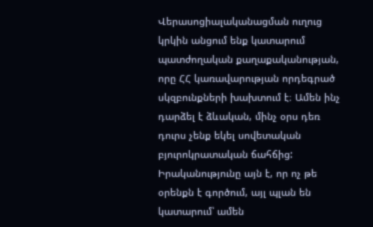Վերասոցիալականացման ուղուց կրկին անցում ենք կատարում պատժողական քաղաքականության, որը ՀՀ կառավարության որդեգրած սկզբունքների խախտում է։ Ամեն ինչ դարձել է ձևական, մինչ օրս դեռ դուրս չենք եկել սովետական բյուրոկրատական ճահճից: Իրականությունը այն է, որ ոչ թե օրենքն է գործում, այլ պլան են կատարում՝ ամեն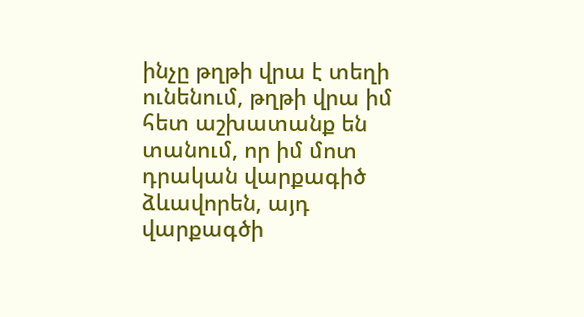ինչը թղթի վրա է տեղի ունենում, թղթի վրա իմ հետ աշխատանք են տանում, որ իմ մոտ դրական վարքագիծ ձևավորեն, այդ վարքագծի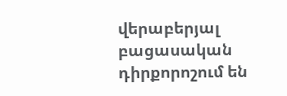վերաբերյալ բացասական դիրքորոշում են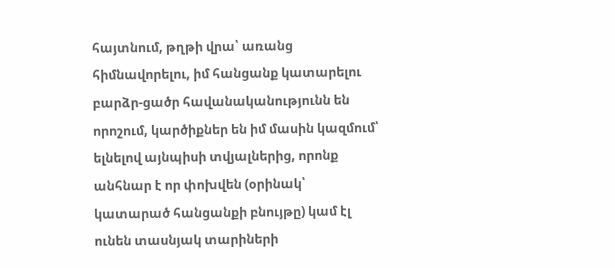հայտնում, թղթի վրա՝ առանց հիմնավորելու, իմ հանցանք կատարելու բարձր-ցածր հավանականությունն են որոշում, կարծիքներ են իմ մասին կազմում՝ ելնելով այնպիսի տվյալներից, որոնք անհնար է որ փոխվեն (օրինակ՝ կատարած հանցանքի բնույթը) կամ էլ ունեն տասնյակ տարիների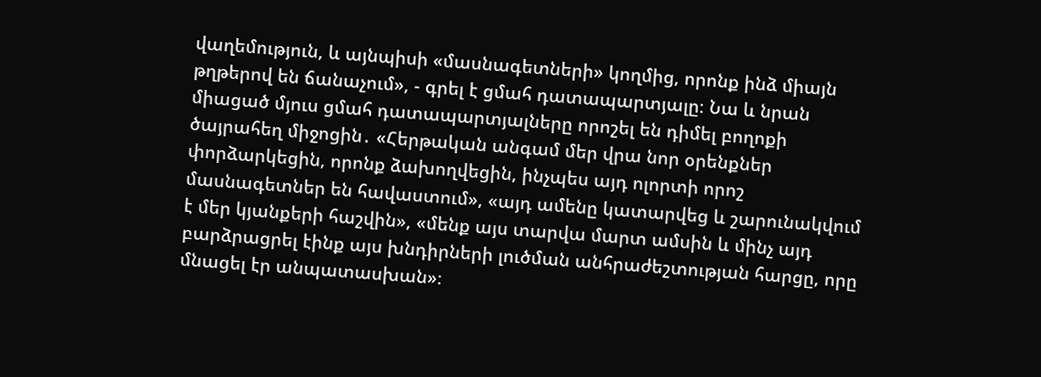վաղեմություն, և այնպիսի «մասնագետների» կողմից, որոնք ինձ միայն թղթերով են ճանաչում», - գրել է ցմահ դատապարտյալը։ Նա և նրան միացած մյուս ցմահ դատապարտյալները որոշել են դիմել բողոքի ծայրահեղ միջոցին․ «Հերթական անգամ մեր վրա նոր օրենքներ փորձարկեցին, որոնք ձախողվեցին, ինչպես այդ ոլորտի որոշ մասնագետներ են հավաստում», «այդ ամենը կատարվեց և շարունակվում է մեր կյանքերի հաշվին», «մենք այս տարվա մարտ ամսին և մինչ այդ բարձրացրել էինք այս խնդիրների լուծման անհրաժեշտության հարցը, որը մնացել էր անպատասխան»։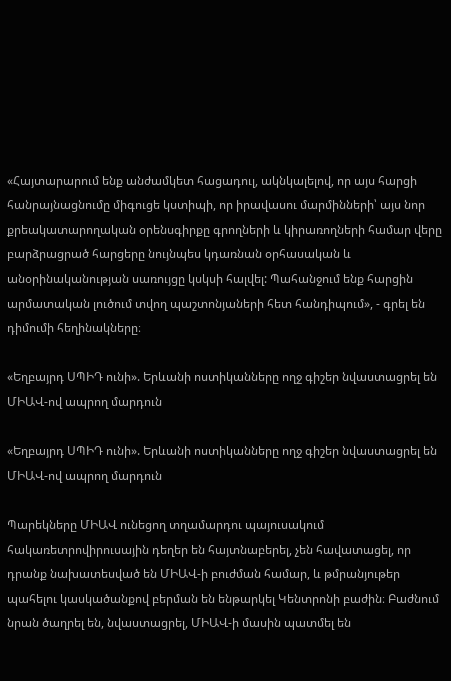«Հայտարարում ենք անժամկետ հացադուլ, ակնկալելով, որ այս հարցի հանրայնացնումը միգուցե կստիպի, որ իրավասու մարմինների՝ այս նոր քրեակատարողական օրենսգիրքը գրողների և կիրառողների համար վերը բարձրացրած հարցերը նույնպես կդառնան օրհասական և անօրինականության սառույցը կսկսի հալվել: Պահանջում ենք հարցին արմատական լուծում տվող պաշտոնյաների հետ հանդիպում», - գրել են դիմումի հեղինակները։

«Եղբայրդ ՍՊԻԴ ունի». Երևանի ոստիկանները ողջ գիշեր նվաստացրել են ՄԻԱՎ-ով ապրող մարդուն

«Եղբայրդ ՍՊԻԴ ունի». Երևանի ոստիկանները ողջ գիշեր նվաստացրել են ՄԻԱՎ-ով ապրող մարդուն

Պարեկները ՄԻԱՎ ունեցող տղամարդու պայուսակում հակառետրովիրուսային դեղեր են հայտնաբերել, չեն հավատացել, որ դրանք նախատեսված են ՄԻԱՎ-ի բուժման համար, և թմրանյութեր պահելու կասկածանքով բերման են ենթարկել Կենտրոնի բաժին։ Բաժնում նրան ծաղրել են, նվաստացրել, ՄԻԱՎ-ի մասին պատմել են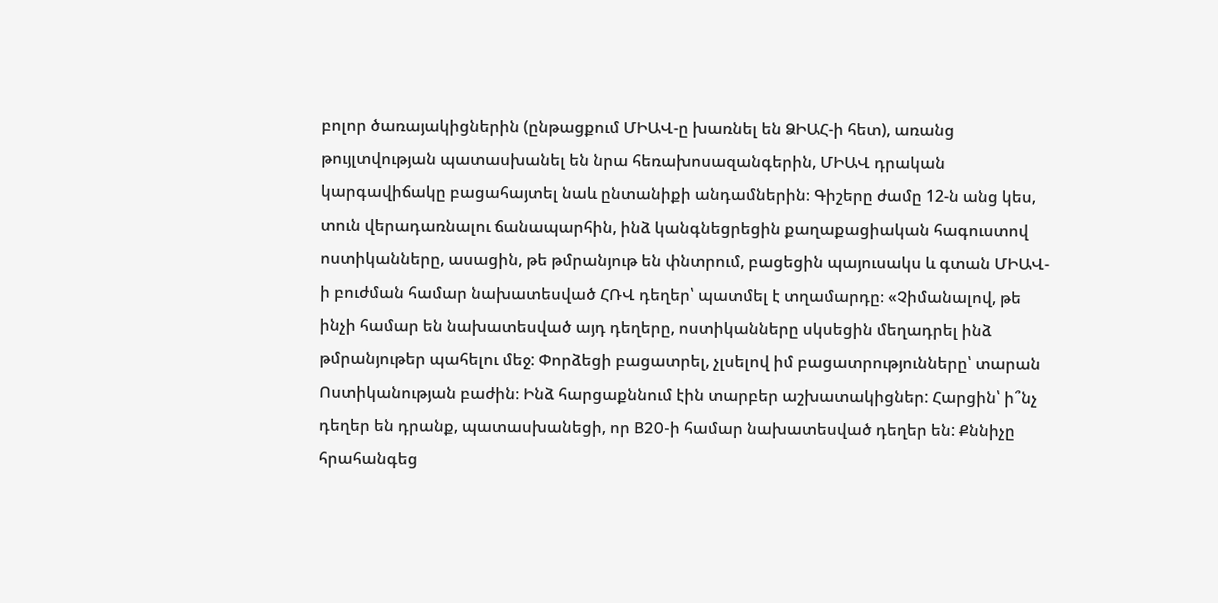բոլոր ծառայակիցներին (ընթացքում ՄԻԱՎ-ը խառնել են ՁԻԱՀ-ի հետ), առանց թույլտվության պատասխանել են նրա հեռախոսազանգերին, ՄԻԱՎ դրական կարգավիճակը բացահայտել նաև ընտանիքի անդամներին։ Գիշերը ժամը 12-ն անց կես, տուն վերադառնալու ճանապարհին, ինձ կանգնեցրեցին քաղաքացիական հագուստով ոստիկանները, ասացին, թե թմրանյութ են փնտրում, բացեցին պայուսակս և գտան ՄԻԱՎ-ի բուժման համար նախատեսված ՀՌՎ դեղեր՝ պատմել է տղամարդը։ «Չիմանալով, թե ինչի համար են նախատեսված այդ դեղերը, ոստիկանները սկսեցին մեղադրել ինձ թմրանյութեր պահելու մեջ: Փորձեցի բացատրել, չլսելով իմ բացատրությունները՝ տարան Ոստիկանության բաժին։ Ինձ հարցաքննում էին տարբեր աշխատակիցներ: Հարցին՝ ի՞նչ դեղեր են դրանք, պատասխանեցի, որ B20-ի համար նախատեսված դեղեր են: Քննիչը հրահանգեց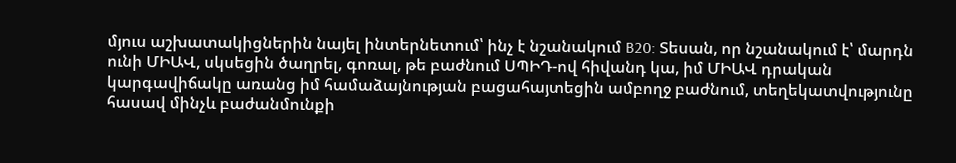մյուս աշխատակիցներին նայել ինտերնետում՝ ինչ է նշանակում B20: Տեսան, որ նշանակում է՝ մարդն ունի ՄԻԱՎ, սկսեցին ծաղրել, գոռալ, թե բաժնում ՍՊԻԴ-ով հիվանդ կա, իմ ՄԻԱՎ դրական կարգավիճակը առանց իմ համաձայնության բացահայտեցին ամբողջ բաժնում, տեղեկատվությունը հասավ մինչև բաժանմունքի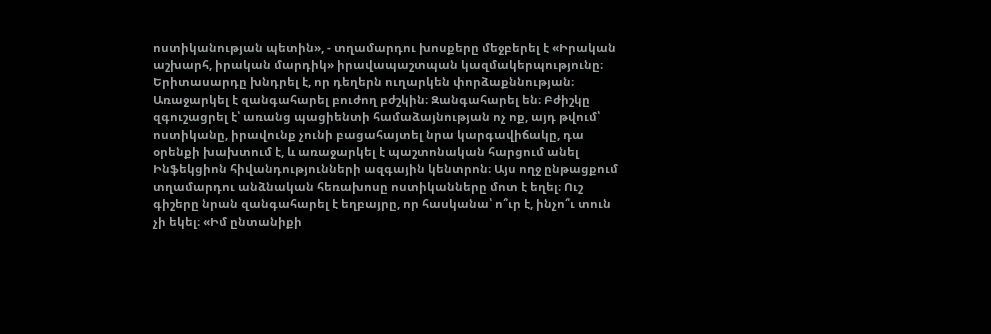ոստիկանության պետին», - տղամարդու խոսքերը մեջբերել է «Իրական աշխարհ, իրական մարդիկ» իրավապաշտպան կազմակերպությունը։ Երիտասարդը խնդրել է, որ դեղերն ուղարկեն փորձաքննության։ Առաջարկել է զանգահարել բուժող բժշկին։ Զանգահարել են։ Բժիշկը զգուշացրել է՝ առանց պացիենտի համաձայնության ոչ ոք, այդ թվում՝ ոստիկանը, իրավունք չունի բացահայտել նրա կարգավիճակը, դա օրենքի խախտում է, և առաջարկել է պաշտոնական հարցում անել Ինֆեկցիոն հիվանդությունների ազգային կենտրոն։ Այս ողջ ընթացքում տղամարդու անձնական հեռախոսը ոստիկանները մոտ է եղել։ Ուշ գիշերը նրան զանգահարել է եղբայրը, որ հասկանա՝ ո՞ւր է, ինչո՞ւ տուն չի եկել։ «Իմ ընտանիքի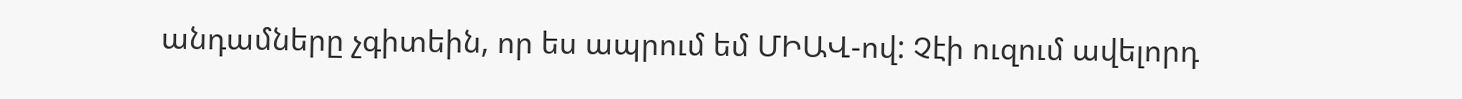անդամները չգիտեին, որ ես ապրում եմ ՄԻԱՎ-ով: Չէի ուզում ավելորդ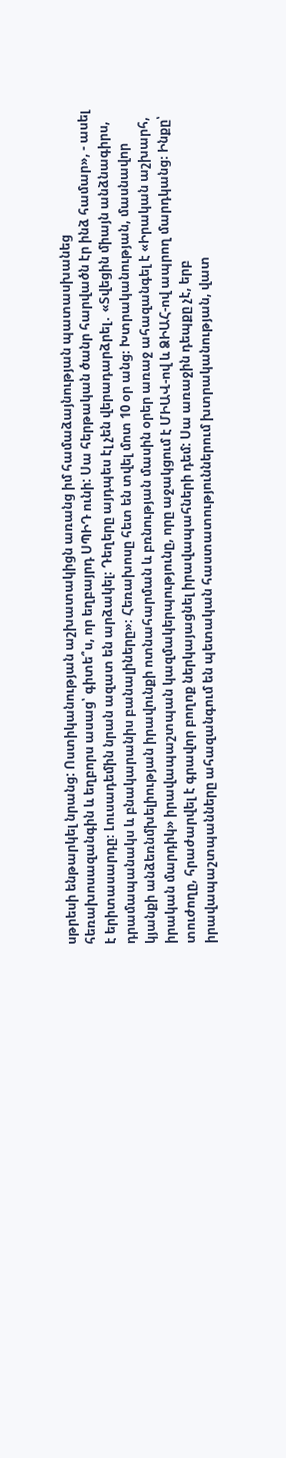սթրեսի ենթարկել նրանց: Ոստիկանության աշխատակիցն առանց իմ համաձայնության պատասխանեց հեռախոսազանգին և եղբորս ասաց՝ գիտե՞ս, որ եղբայրդ ՍՊԻԴ ունի: Սա հերթական ծանր հարվածն էր ինձ համար», - ասել է երիտասարդը։ Լուսադեմին նրան ազատ են արձակել։ Դեղերը այդպես էլ չեն վերադարձրել․ «Տվեցին միայն անձնագիրս, դրամապանակս և բնակարանիս բանալիները»։ Հեռախոսը հետ են տվել մոտ 10 օր անց։ Խտրականության, մասնավոր կյանքի անձեռնմխելիության իրավունքի ոտնահարման և բռնության մասին օրեր առաջ ահազանգել է «Իրական աշխարհ, իրական մարդիկ» իրավապաշտպան կազմակերպությունը, որը աջակցում է ՄԻԱՎ-ով և ՁԻԱՀ-ով ապրող մարդկանց։ Ինքը՝ տուժողը, հրաժարվել է գրավոր բողոք ներկայացնել իրավապահների դեմ: Սա առաջին դեպքը չէ, երբ իրավապաշտպանները ահազանգում են պետական հաստատություններում խտրականության, վատ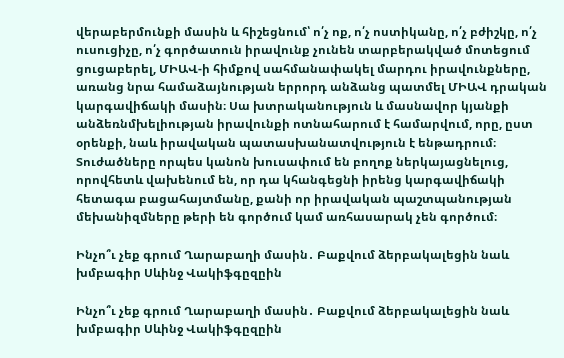վերաբերմունքի մասին և հիշեցնում՝ ո՛չ ոք, ո՛չ ոստիկանը, ո՛չ բժիշկը, ո՛չ ուսուցիչը, ո՛չ գործատուն իրավունք չունեն տարբերակված մոտեցում ցուցաբերել, ՄԻԱՎ-ի հիմքով սահմանափակել մարդու իրավունքները, առանց նրա համաձայնության երրորդ անձանց պատմել ՄԻԱՎ դրական կարգավիճակի մասին։ Սա խտրականություն և մասնավոր կյանքի անձեռնմխելիության իրավունքի ոտնահարում է համարվում, որը, ըստ օրենքի, նաև իրավական պատասխանատվություն է ենթադրում։ Տուժածները որպես կանոն խուսափում են բողոք ներկայացնելուց, որովհետև վախենում են, որ դա կհանգեցնի իրենց կարգավիճակի հետագա բացահայտմանը, քանի որ իրավական պաշտպանության մեխանիզմները թերի են գործում կամ առհասարակ չեն գործում։

Ինչո՞ւ չեք գրում Ղարաբաղի մասին․ Բաքվում ձերբակալեցին նաև խմբագիր Սևինջ Վակիֆգըզըին

Ինչո՞ւ չեք գրում Ղարաբաղի մասին․ Բաքվում ձերբակալեցին նաև խմբագիր Սևինջ Վակիֆգըզըին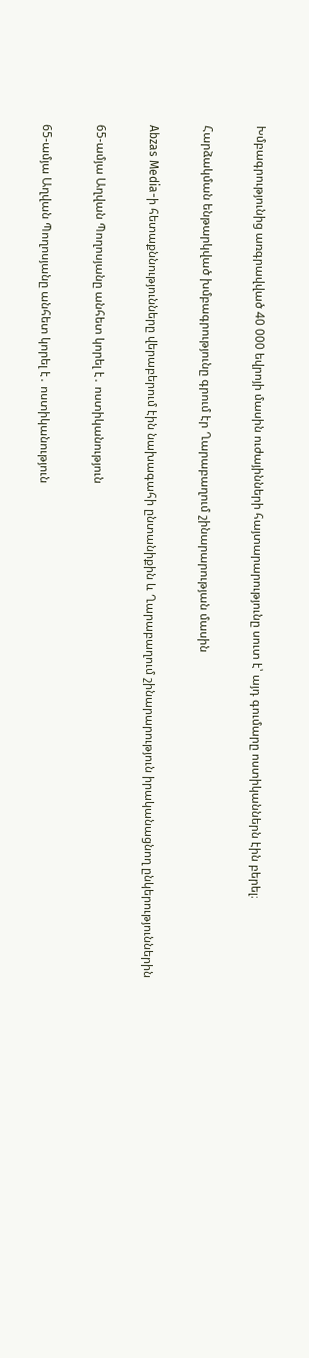Խմբագրությունից առգրավված 40 000 եվրոյի մասին ուժայինների հայտարարությունը սուտ է՝ այդ գումարը ոստիկաններն էին բերել։

Հարձակման ենթարկված խմբագրությունը գրում էր Ղարաբաղում շինարարության մասին

Abzas Media-ի հետաքննությունները վերաբերում էին նախագահի ընտանիքին և Ղարաբաղում շինարարություն իրականացնող ընկերություններին

65-ամյա Աղվան Պողոսյանը անհետ կորել է․ ոստիկանություն

65-ամյա Աղվան Պողոսյանը անհետ կորել է․ ոստիկանություն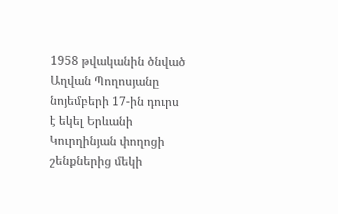1958 թվականին ծնված Աղվան Պողոսյանը նոյեմբերի 17-ին դուրս է եկել Երևանի Կուրղինյան փողոցի շենքներից մեկի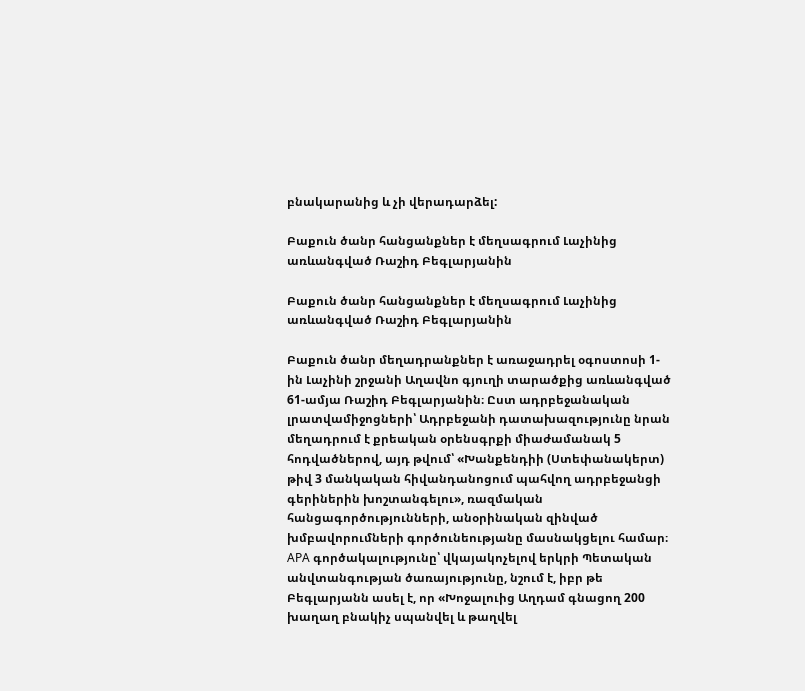բնակարանից և չի վերադարձել:

Բաքուն ծանր հանցանքներ է մեղսագրում Լաչինից առևանգված Ռաշիդ Բեգլարյանին

Բաքուն ծանր հանցանքներ է մեղսագրում Լաչինից առևանգված Ռաշիդ Բեգլարյանին

Բաքուն ծանր մեղադրանքներ է առաջադրել օգոստոսի 1-ին Լաչինի շրջանի Աղավնո գյուղի տարածքից առևանգված 61-ամյա Ռաշիդ Բեգլարյանին։ Ըստ ադրբեջանական լրատվամիջոցների՝ Ադրբեջանի դատախազությունը նրան մեղադրում է քրեական օրենսգրքի միաժամանակ 5 հոդվածներով, այդ թվում՝ «Խանքենդիի (Ստեփանակերտ) թիվ 3 մանկական հիվանդանոցում պահվող ադրբեջանցի գերիներին խոշտանգելու», ռազմական հանցագործությունների, անօրինական զինված խմբավորումների գործունեությանը մասնակցելու համար։ APA գործակալությունը՝ վկայակոչելով երկրի Պետական անվտանգության ծառայությունը, նշում է, իբր թե Բեգլարյանն ասել է, որ «Խոջալուից Աղդամ գնացող 200 խաղաղ բնակիչ սպանվել և թաղվել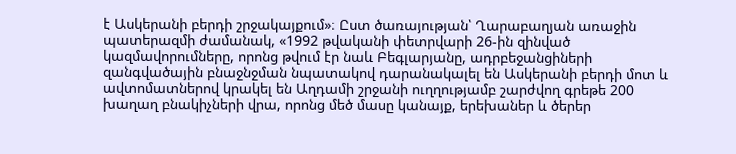է Ասկերանի բերդի շրջակայքում»։ Ըստ ծառայության՝ Ղարաբաղյան առաջին պատերազմի ժամանակ, «1992 թվականի փետրվարի 26-ին զինված կազմավորումները, որոնց թվում էր նաև Բեգլարյանը, ադրբեջանցիների զանգվածային բնաջնջման նպատակով դարանակալել են Ասկերանի բերդի մոտ և ավտոմատներով կրակել են Աղդամի շրջանի ուղղությամբ շարժվող գրեթե 200 խաղաղ բնակիչների վրա, որոնց մեծ մասը կանայք, երեխաներ և ծերեր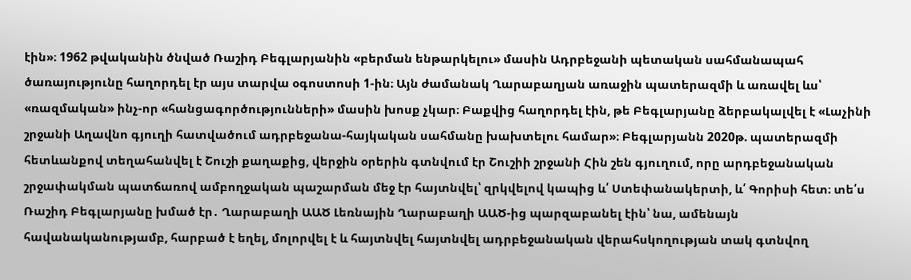էին»։ 1962 թվականին ծնված Ռաշիդ Բեգլարյանին «բերման ենթարկելու» մասին Ադրբեջանի պետական սահմանապահ ծառայությունը հաղորդել էր այս տարվա օգոստոսի 1-ին։ Այն ժամանակ Ղարաբաղյան առաջին պատերազմի և առավել ևս՝ «ռազմական» ինչ-որ «հանցագործությունների» մասին խոսք չկար։ Բաքվից հաղորդել էին, թե Բեգլարյանը ձերբակալվել է «Լաչինի շրջանի Աղավնո գյուղի հատվածում ադրբեջանա-հայկական սահմանը խախտելու համար»։ Բեգլարյանն 2020թ. պատերազմի հետևանքով տեղահանվել է Շուշի քաղաքից, վերջին օրերին գտնվում էր Շուշիի շրջանի Հին շեն գյուղում, որը արդբեջանական շրջափակման պատճառով ամբողջական պաշարման մեջ էր հայտնվել՝ զրկվելով կապից և՛ Ստեփանակերտի, և՛ Գորիսի հետ։ տե՛ս Ռաշիդ Բեգլարյանը խմած էր․ Ղարաբաղի ԱԱԾ Լեռնային Ղարաբաղի ԱԱԾ-ից պարզաբանել էին՝ նա, ամենայն հավանականությամբ, հարբած է եղել, մոլորվել է և հայտնվել հայտնվել ադրբեջանական վերահսկողության տակ գտնվող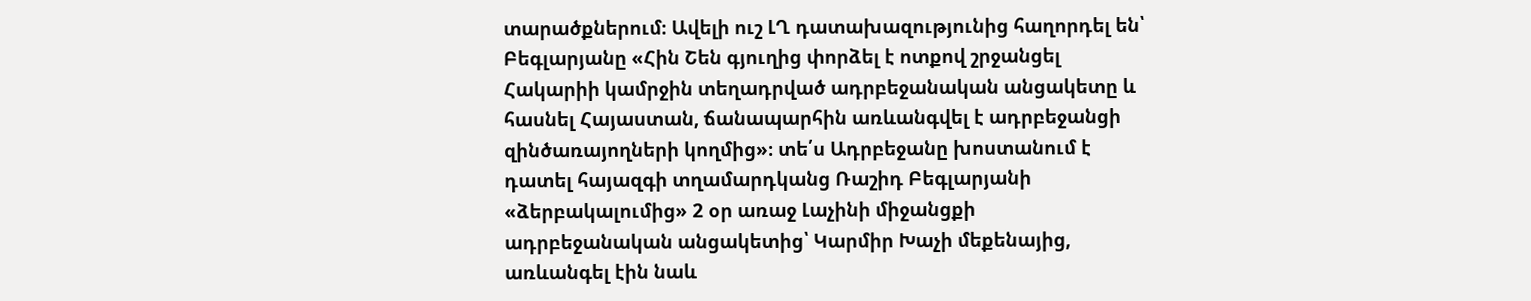տարածքներում։ Ավելի ուշ ԼՂ դատախազությունից հաղորդել են՝ Բեգլարյանը «Հին Շեն գյուղից փորձել է ոտքով շրջանցել Հակարիի կամրջին տեղադրված ադրբեջանական անցակետը և հասնել Հայաստան, ճանապարհին առևանգվել է ադրբեջանցի զինծառայողների կողմից»։ տե՛ս Ադրբեջանը խոստանում է դատել հայազգի տղամարդկանց Ռաշիդ Բեգլարյանի «ձերբակալումից» 2 օր առաջ Լաչինի միջանցքի ադրբեջանական անցակետից՝ Կարմիր Խաչի մեքենայից, առևանգել էին նաև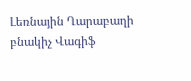Լեռնային Ղարաբաղի բնակիչ Վագիֆ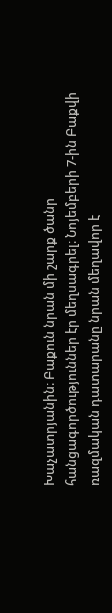Խաչատրյանին։ Բաքուն նրան մի շարք ծանր հանցագործություններ էր մեղսագրել։ Նոյեմբերի 7-ին Բաքվի ռազմական դատարանը նրան մեղավոր է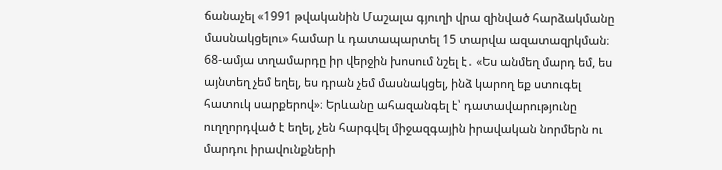ճանաչել «1991 թվականին Մաշալա գյուղի վրա զինված հարձակմանը մասնակցելու» համար և դատապարտել 15 տարվա ազատազրկման։ 68-ամյա տղամարդը իր վերջին խոսում նշել է․ «Ես անմեղ մարդ եմ, ես այնտեղ չեմ եղել, ես դրան չեմ մասնակցել, ինձ կարող եք ստուգել հատուկ սարքերով»։ Երևանը ահազանգել է՝ դատավարությունը ուղղորդված է եղել, չեն հարգվել միջազգային իրավական նորմերն ու մարդու իրավունքների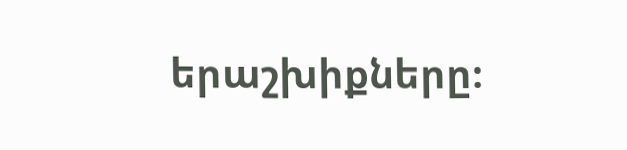երաշխիքները։